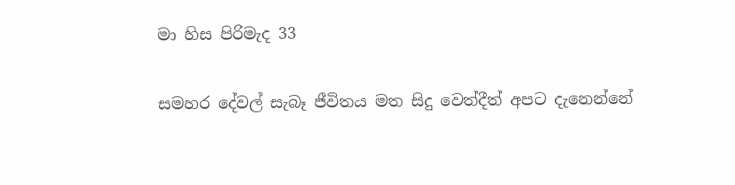මා හිස පිරිමැද 33

සමහර දේවල් සැබෑ ජීවිතය මත සිදු වෙත්දීත් අපට දැනෙන්නේ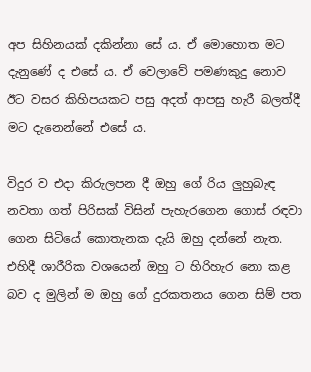අප සිහිනයක් දකින්නා සේ ය. ඒ මොහොත මට දැනුණේ ද එසේ ය. ඒ වෙලාවේ පමණකුදු නොව ඊට වසර කිහිපයකට පසු අදත් ආපසු හැරී බලත්දී මට දැනෙන්නේ එසේ ය.

විදුර ව එදා කිරුලපන දී ඔහු ගේ රිය ලුහුබැඳ නවතා ගත් පිරිසක් විසින් පැහැරගෙන ගොස් රඳවා ගෙන සිටියේ කොතැනක දැයි ඔහු දන්නේ නැත. එහිදී ශාරීරික වශයෙන් ඔහු ට හිරිහැර නො කළ බව ද මුලින් ම ඔහු ගේ දුරකතනය ගෙන සිම් පත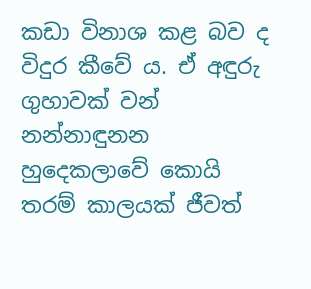කඩා විනාශ කළ බව ද විදුර කීවේ ය. ඒ අඳුරු ගුහාවක් වන් නන්නාඳුනන හුදෙකලාවේ කොයි තරම් කාලයක් ජීවත්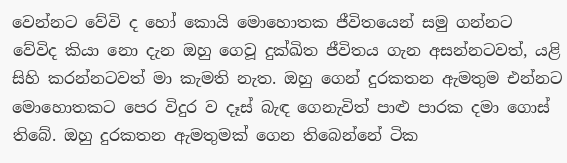වෙන්නට වේවි ද හෝ කොයි මොහොතක ජීවිතයෙන් සමු ගන්නට වේවිද කියා නො දැන ඔහු ගෙවූ දුක්ඛිත ජීවිතය ගැන අසන්නටවත්, යළි සිහි කරන්නටවත් මා කැමති නැත. ඔහු ගෙන් දුරකතන ඇමතුම එන්නට මොහොතකට පෙර විදුර ව දෑස් බැඳ ගෙනැවිත් පාළු පාරක දමා ගොස් තිබේ. ඔහු දුරකතන ඇමතුමක් ගෙන තිබෙන්නේ ටික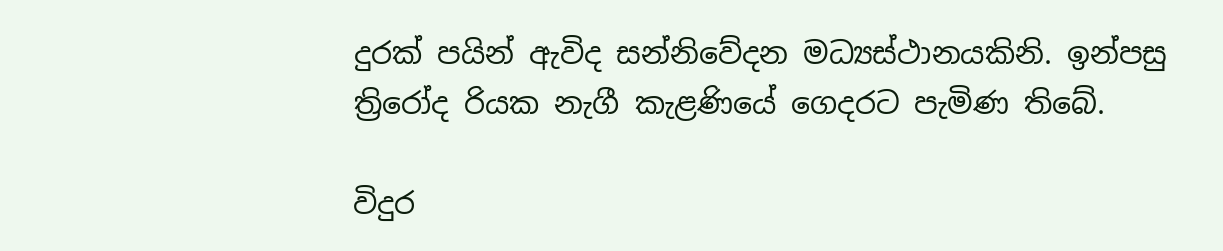දුරක් පයින් ඇවිද සන්නිවේදන මධ්‍යස්ථානයකිනි. ඉන්පසු ත්‍රිරෝද රියක නැගී කැළණියේ ගෙදරට පැමිණ තිබේ.

විදුර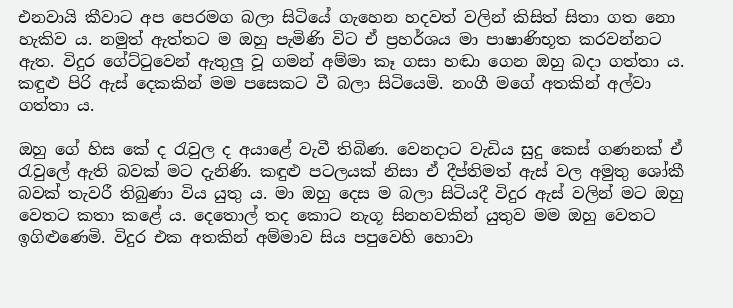එනවායි කීවාට අප පෙරමග බලා සිටියේ ගැහෙන හදවත් වලින් කිසිත් සිතා ගත නො හැකිව ය. නමුත් ඇත්තට ම ඔහු පැමිණි විට ඒ ප්‍රහර්ශය මා පාෂාණිභූත කරවන්නට ඇත. විදුර ගේට්ටුවෙන් ඇතුලු වූ ගමන් අම්මා කෑ ගසා හඬා ගෙන ඔහු බදා ගත්තා ය. කඳුළු පිරි ඇස් දෙකකින් මම පසෙකට වී බලා සිටියෙමි. නංගී මගේ අතකින් අල්වා ගත්තා ය.

ඔහු ගේ හිස කේ ද රැවුල ද අයාළේ වැවී තිබිණ. වෙනදාට වැඩිය සුදු කෙස් ගණනක් ඒ රැවුලේ ඇති බවක් මට දැනිණි. කඳුළු පටලයක් නිසා ඒ දීප්තිමත් ඇස් වල අමුතු ශෝකී බවක් තැවරී තිබුණා විය යුතු ය. මා ඔහු දෙස ම බලා සිටියදී විදුර ඇස් වලින් මට ඔහු වෙතට කතා කළේ ය. දෙතොල් තද කොට නැගූ සිනහවකින් යුතුව මම ඔහු වෙතට ඉගිළුණෙමි. විදුර එක අතකින් අම්මාව සිය පපුවෙහි හොවා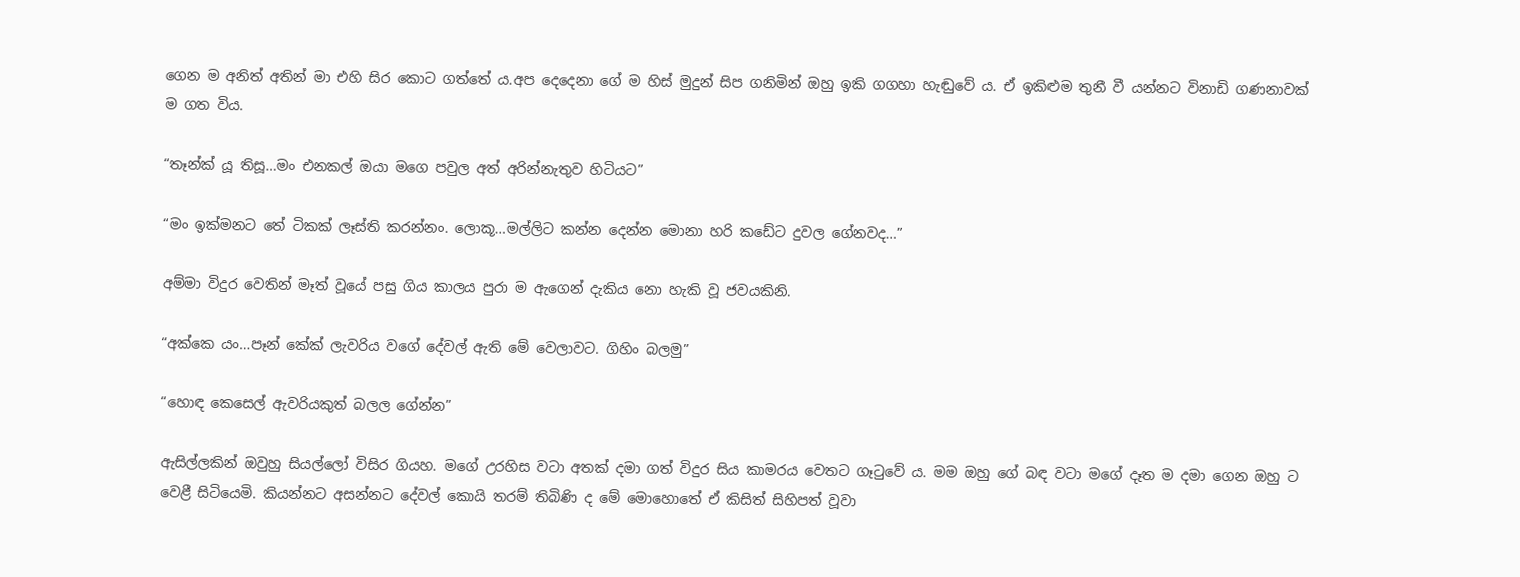ගෙන ම අනිත් අතින් මා එහි සිර කොට ගත්තේ ය.අප දෙදෙනා ගේ ම හිස් මුදුන් සිප ගනිමින් ඔහු ඉකි ගගහා හැඬුවේ ය. ඒ ඉකිළුම තුනී වී යන්නට විනාඩි ගණනාවක් ම ගත විය.

“තෑන්ක් යූ තිසූ…මං එනකල් ඔයා මගෙ පවුල අත් අරින්නැතුව හිටියට”

“මං ඉක්මනට තේ ටිකක් ලෑස්ති කරන්නං. ලොකූ…මල්ලිට කන්න දෙන්න මොනා හරි කඩේට දුවල ගේනවද…”

අම්මා විදුර වෙතින් මෑත් වූයේ පසු ගිය කාලය පුරා ම ඇගෙන් දැකිය නො හැකි වූ ජවයකිනි.

“අක්කෙ යං…පෑන් කේක් ලැවරිය වගේ දේවල් ඇති මේ වෙලාවට. ගිහිං බලමු”

“හොඳ කෙසෙල් ඇවරියකුත් බලල ගේන්න”

ඇසිල්ලකින් ඔවුහු සියල්ලෝ විසිර ගියහ. මගේ උරහිස වටා අතක් දමා ගත් විදුර සිය කාමරය වෙතට ගෑටුවේ ය. මම ඔහු ගේ බඳ වටා මගේ දෑත ම දමා ගෙන ඔහු ට වෙළී සිටියෙමි. කියන්නට අසන්නට දේවල් කොයි තරම් තිබිණි ද මේ මොහොතේ ඒ කිසිත් සිහිපත් වූවා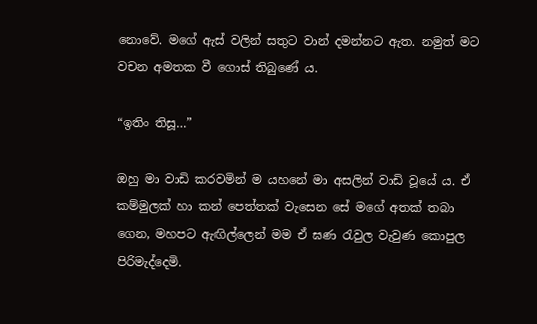නොවේ. මගේ ඇස් වලින් සතුට වාන් දමන්නට ඇත. නමුත් මට වචන අමතක වී ගොස් තිබුණේ ය.

“ඉතිං තිසූ…”

ඔහු මා වාඩි කරවමින් ම යහනේ මා අසලින් වාඩි වූයේ ය. ඒ කම්මුලක් හා කන් පෙත්තක් වැසෙන සේ මගේ අතක් තබා ගෙන, මහපට ඇඟිල්ලෙන් මම ඒ ඝණ රැවුල වැවුණ කොපුල පිරිමැද්දෙමි.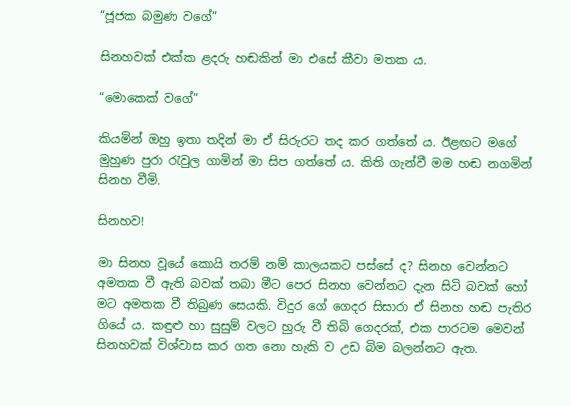“ජූජක බමුණ වගේ”

සිනහවක් එක්ක ළදරු හඬකින් මා එසේ කීවා මතක ය.

“මොකෙක් වගේ”

කියමින් ඔහු ඉතා තදින් මා ඒ සිරුරට තද කර ගත්තේ ය. ඊළඟට මගේ මුහුණ පුරා රැවුල ගාමින් මා සිප ගත්තේ ය. කිති ගැන්වී මම හඬ නගමින් සිනහ වීමි.

සිනහව!

මා සිනහ වූයේ කොයි තරම් නම් කාලයකට පස්සේ ද? සිනහ වෙන්නට අමතක වී ඇති බවක් තබා මීට පෙර සිනහ වෙන්නට දැන සිටි බවක් හෝ මට අමතක වී තිබුණ සෙයකි. විදුර ගේ ගෙදර සිසාරා ඒ සිනහ හඬ පැතිර ගියේ ය. කඳුළු හා සුසුම් වලට හුරු වී තිබි ගෙදරක්, එක පාරටම මෙවන් සිනහවක් විශ්වාස කර ගත නො හැකි ව උඩ බිම බලන්නට ඇත.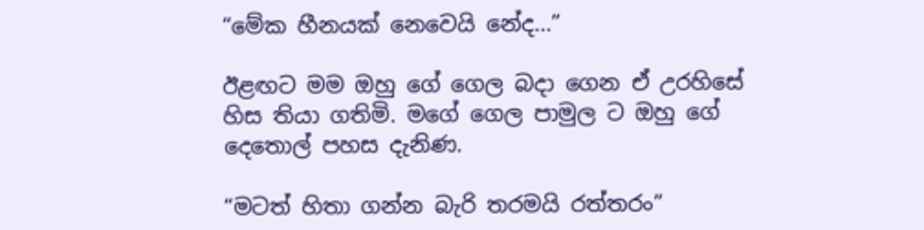“මේක හීනයක් නෙවෙයි නේද…”

ඊළඟට මම ඔහු ගේ ගෙල බදා ගෙන ඒ උරහිසේ හිස තියා ගතිමි. මගේ ගෙල පාමුල ට ඔහු ගේ දෙතොල් පහස දැනිණ.

“මටත් හිතා ගන්න බැරි තරමයි රත්තරං”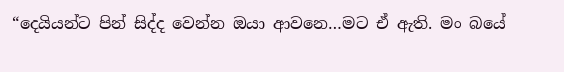“දෙයියන්ට පින් සිද්ද වෙන්න ඔයා ආවනෙ…මට ඒ ඇති. මං බයේ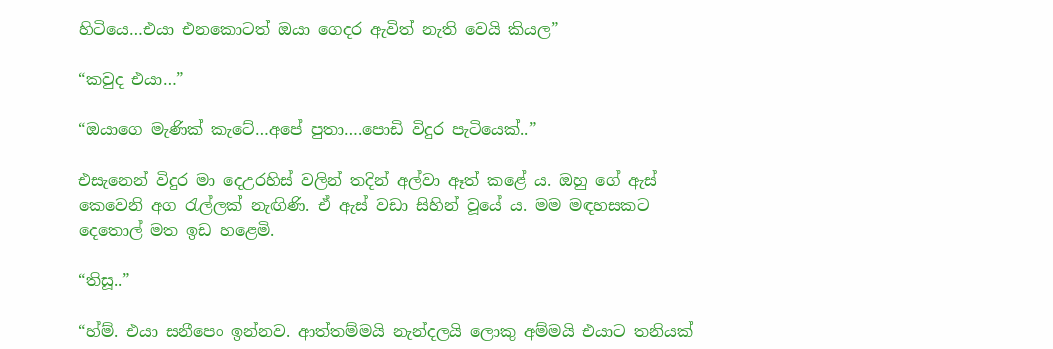හිටියෙ…එයා එනකොටත් ඔයා ගෙදර ඇවිත් නැති වෙයි කියල”

“කවුද එයා…”

“ඔයාගෙ මැණික් කැටේ…අපේ පුතා….පොඩි විදුර පැටියෙක්..”

එසැනෙන් විදුර මා දෙඋරහිස් වලින් තදින් අල්වා ඈත් කළේ ය. ඔහු ගේ ඇස් කෙවෙනි අග රැල්ලක් නැඟිණි. ඒ ඇස් වඩා සිහින් වූයේ ය. මම මඳහසකට දෙතොල් මත ඉඩ හළෙමි.

“තිසූ..”

“හ්ම්. එයා සනීපෙං ඉන්නව. ආත්තම්මයි නැන්දලයි ලොකු අම්මයි එයාට තනියක්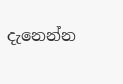දැනෙන්න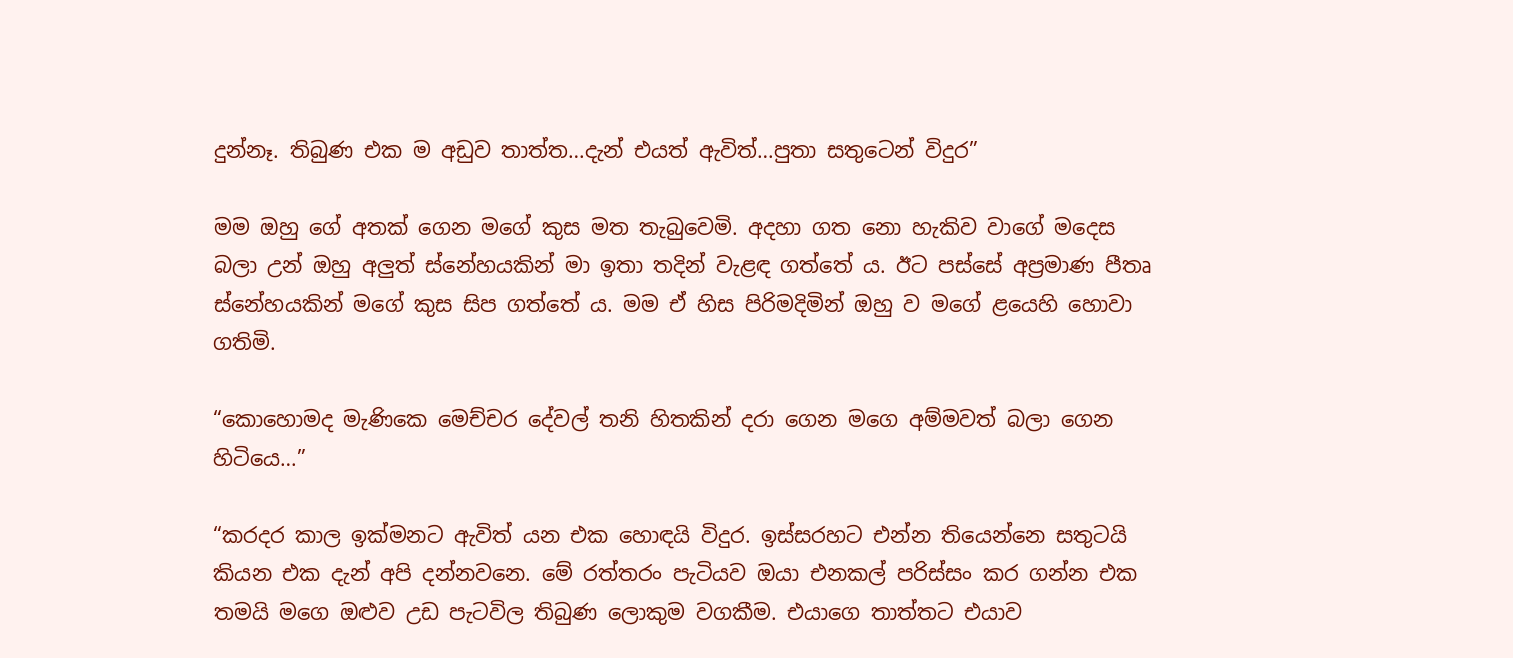දුන්නෑ. තිබුණ එක ම අඩුව තාත්ත…දැන් එයත් ඇවිත්…පුතා සතුටෙන් විදුර”

මම ඔහු ගේ අතක් ගෙන මගේ කුස මත තැබුවෙමි. අදහා ගත නො හැකිව වාගේ මදෙස බලා උන් ඔහු අලුත් ස්නේහයකින් මා ඉතා තදින් වැළඳ ගත්තේ ය. ඊට පස්සේ අප්‍රමාණ පීතෘ ස්නේහයකින් මගේ කුස සිප ගත්තේ ය. මම ඒ හිස පිරිමදිමින් ඔහු ව මගේ ළයෙහි හොවා ගතිමි.

“කොහොමද මැණිකෙ මෙච්චර දේවල් තනි හිතකින් දරා ගෙන මගෙ අම්මවත් බලා ගෙන හිටියෙ…”

“කරදර කාල ඉක්මනට ඇවිත් යන එක හොඳයි විදුර. ඉස්සරහට එන්න තියෙන්නෙ සතුටයි කියන එක දැන් අපි දන්නවනෙ. මේ රත්තරං පැටියව ඔයා එනකල් පරිස්සං කර ගන්න එක තමයි මගෙ ඔළුව උඩ පැටවිල තිබුණ ලොකුම වගකීම. එයාගෙ තාත්තට එයාව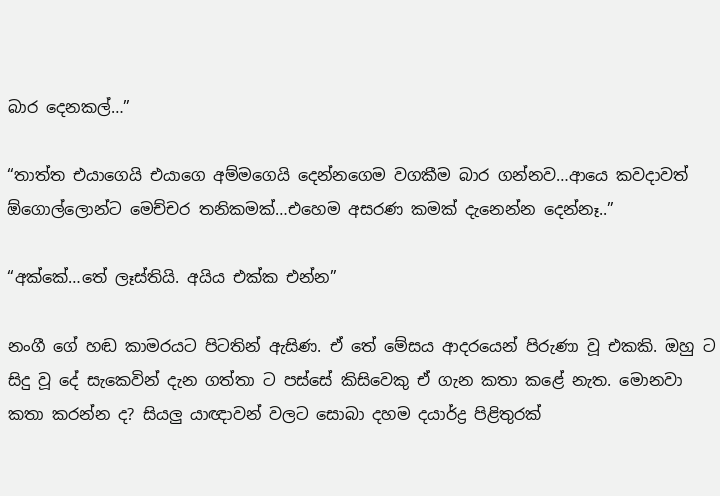බාර දෙනකල්…”

“තාත්ත එයාගෙයි එයාගෙ අම්මගෙයි දෙන්නගෙම වගකීම බාර ගන්නව…ආයෙ කවදාවත් ඕගොල්ලොන්ට මෙච්චර තනිකමක්…එහෙම අසරණ කමක් දැනෙන්න දෙන්නෑ..”

“අක්කේ…තේ ලෑස්තියි. අයිය එක්ක එන්න”

නංගී ගේ හඬ කාමරයට පිටතින් ඇසිණ. ඒ තේ මේසය ආදරයෙන් පිරුණා වූ එකකි. ඔහු ට සිදු වූ දේ සැකෙවින් දැන ගත්තා ට පස්සේ කිසිවෙකු ඒ ගැන කතා කළේ නැත. මොනවා කතා කරන්න ද? සියලු යාඥාවන් වලට සොබා දහම දයාර්ද්‍ර පිළිතුරක්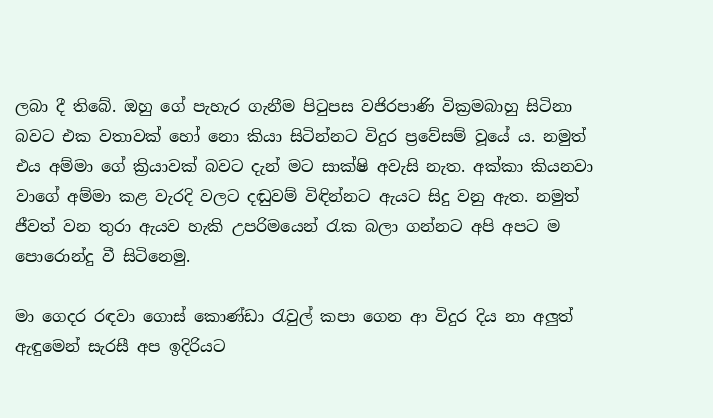ලබා දී තිබේ. ඔහු ගේ පැහැර ගැනීම පිටුපස වජිරපාණි වික්‍රමබාහු සිටිනා බවට එක වතාවක් හෝ නො කියා සිටින්නට විදුර ප්‍රවේසම් වූයේ ය. නමුත් එය අම්මා ගේ ක්‍රියාවක් බවට දැන් මට සාක්ෂි අවැසි නැත. අක්කා කියනවා වාගේ අම්මා කළ වැරදි වලට දඬුවම් විඳින්නට ඇයට සිදු වනු ඇත. නමුත් ජීවත් වන තුරා ඇයව හැකි උපරිමයෙන් රැක බලා ගන්නට අපි අපට ම පොරොන්දු වී සිටිනෙමු.

මා ගෙදර රඳවා ගොස් කොණ්ඩා රැවුල් කපා ගෙන ආ විදුර දිය නා අලුත් ඇඳුමෙන් සැරසී අප ඉදිරියට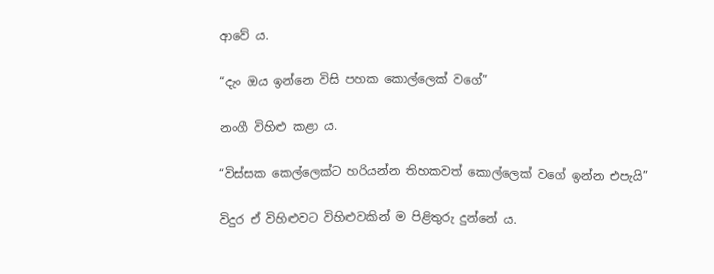ආවේ ය.

“දැං ඔය ඉන්නෙ විසි පහක කොල්ලෙක් වගේ”

නංගී විහිළු කළා ය.

“විස්සක කෙල්ලෙක්ට හරියන්න තිහකවත් කොල්ලෙක් වගේ ඉන්න එපැයි”

විදුර ඒ විහිළුවට විහිළුවකින් ම පිළිතුරු දුන්නේ ය.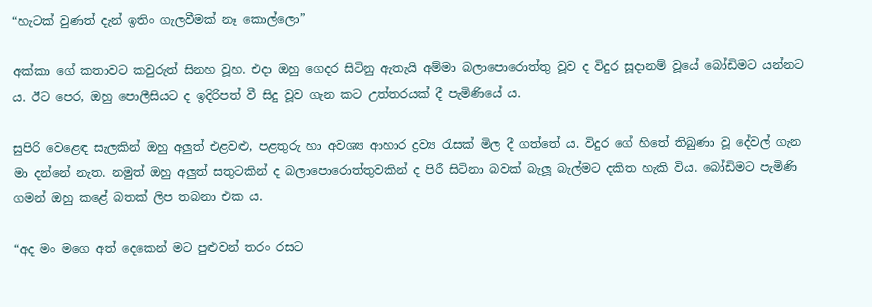“හැටක් වුණත් දැන් ඉතිං ගැලවීමක් නෑ කොල්ලො”

අක්කා ගේ කතාවට කවුරුත් සිනහ වූහ. එදා ඔහු ගෙදර සිටිනු ඇතැයි අම්මා බලාපොරොත්තු වූව ද විදුර සූදානම් වූයේ බෝඩිමට යන්නට ය. ඊට පෙර, ඔහු පොලීසියට ද ඉදිරිපත් වී සිදු වූව ගැන කට උත්තරයක් දී පැමිණියේ ය.

සුපිරි වෙළෙඳ සැලකින් ඔහු අලුත් එළවළු, පළතුරු හා අවශ්‍ය ආහාර ද්‍රව්‍ය රැසක් මිල දී ගත්තේ ය. විදුර ගේ හිතේ තිබුණා වූ දේවල් ගැන මා දන්නේ නැත. නමුත් ඔහු අලුත් සතුටකින් ද බලාපොරොත්තුවකින් ද පිරී සිටිනා බවක් බැලූ බැල්මට දකිත හැකි විය. බෝඩිමට පැමිණි ගමන් ඔහු කළේ බතක් ලිප තබනා එක ය.

“අද මං මගෙ අත් දෙකෙන් මට පුළුවන් තරං රසට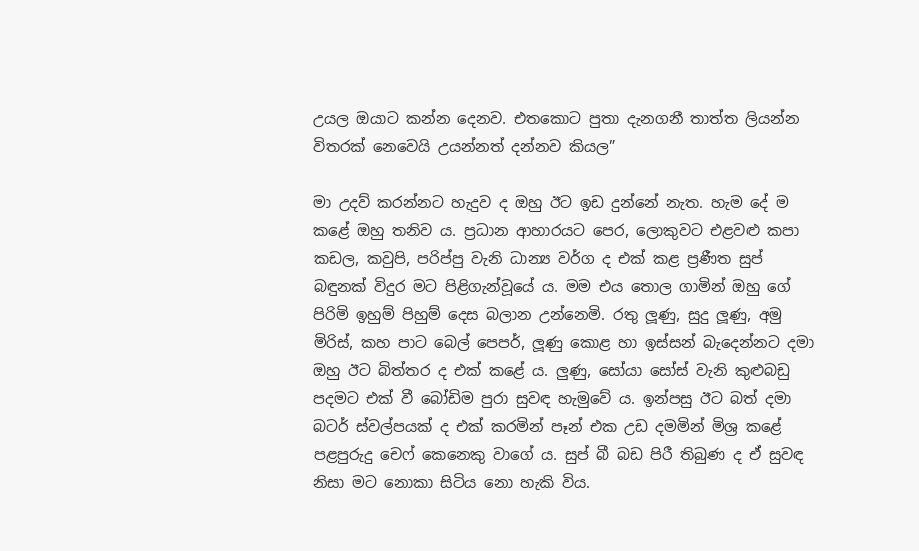උයල ඔයාට කන්න දෙනව. එතකොට පුතා දැනගනී තාත්ත ලියන්න විතරක් නෙවෙයි උයන්නත් දන්නව කියල”

මා උදව් කරන්නට හැදුව ද ඔහු ඊට ඉඩ දුන්නේ නැත. හැම දේ ම කළේ ඔහු තනිව ය. ප්‍රධාන ආහාරයට පෙර, ලොකුවට එළවළු කපා කඩල, කවුපි, පරිප්පු වැනි ධාන්‍ය වර්ග ද එක් කළ ප්‍රණීත සුප් බඳුනක් විදුර මට පිළිගැන්වූයේ ය. මම එය තොල ගාමින් ඔහු ගේ පිරිමි ඉහුම් පිහුම් දෙස බලාන උන්නෙමි. රතු ලූණු, සුදු ලූණු, අමු මිරිස්, කහ පාට බෙල් පෙපර්, ලූණු කොළ හා ඉස්සන් බැදෙන්නට දමා ඔහු ඊට බිත්තර ද එක් කළේ ය. ලුණු, සෝයා සෝස් වැනි කුළුබඩු පදමට එක් වී බෝඩිම පුරා සුවඳ හැමුවේ ය. ඉන්පසු ඊට බත් දමා බටර් ස්වල්පයක් ද එක් කරමින් පෑන් එක උඩ දමමින් මිශ්‍ර කළේ පළපුරුදු චෙෆ් කෙනෙකු වාගේ ය. සුප් බී බඩ පිරී තිබුණ ද ඒ සුවඳ නිසා මට නොකා සිටිය නො හැකි විය.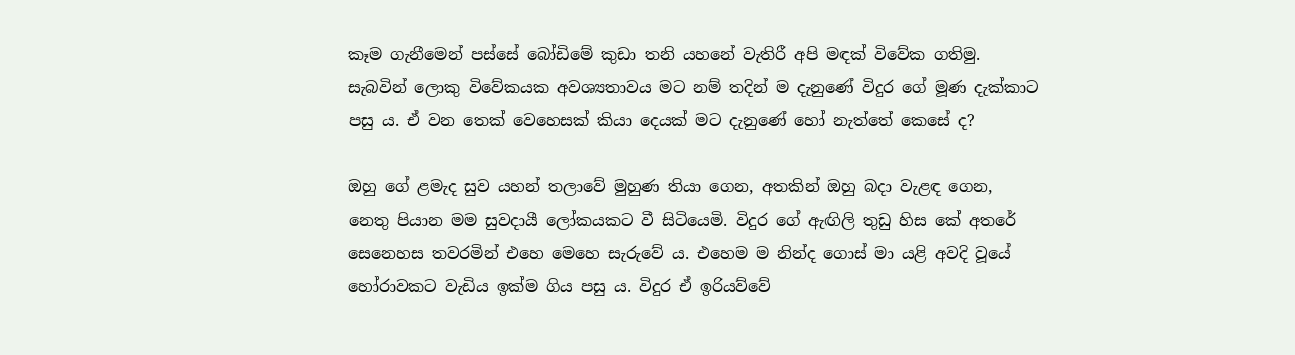කෑම ගැනීමෙන් පස්සේ බෝඩිමේ කුඩා තනි යහනේ වැතිරී අපි මඳක් විවේක ගතිමු. සැබවින් ලොකු විවේකයක අවශ්‍යතාවය මට නම් තදින් ම දැනුණේ විදුර ගේ මූණ දැක්කාට පසු ය. ඒ වන තෙක් වෙහෙසක් කියා දෙයක් මට දැනුණේ හෝ නැත්තේ කෙසේ ද?

ඔහු ගේ ළමැද සුව යහන් තලාවේ මුහුණ තියා ගෙන, අතකින් ඔහු බදා වැළඳ ගෙන, නෙතු පියාන මම සුවදායී ලෝකයකට වී සිටියෙමි. විදුර ගේ ඇඟිලි තුඩු හිස කේ අතරේ සෙනෙහස තවරමින් එහෙ මෙහෙ සැරුවේ ය. එහෙම ම නින්ද ගොස් මා යළි අවදි වූයේ හෝරාවකට වැඩිය ඉක්ම ගිය පසු ය. විදුර ඒ ඉරියව්වේ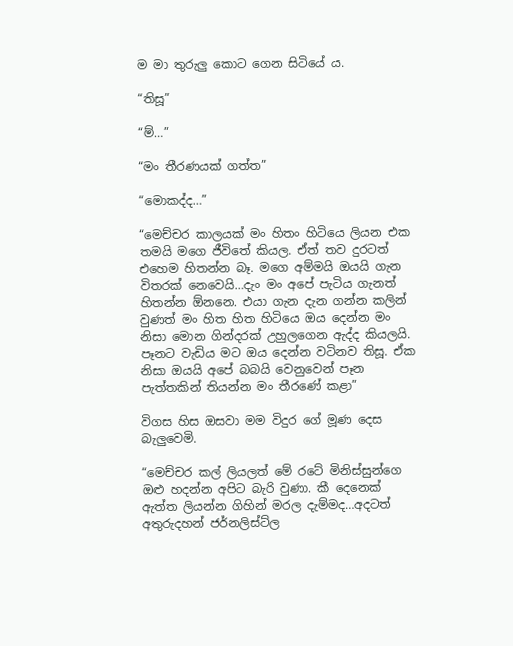ම මා තුරුලු කොට ගෙන සිටියේ ය.

“තිසූ”

“ම්…”

“මං තීරණයක් ගත්ත”

“මොකද්ද…”

“මෙච්චර කාලයක් මං හිතං හිටියෙ ලියන එක තමයි මගෙ ජීවිතේ කියල. ඒත් තව දුරටත් එහෙම හිතන්න බෑ. මගෙ අම්මයි ඔයයි ගැන විතරක් නෙවෙයි…දැං මං අපේ පැටිය ගැනත් හිතන්න ඕනනෙ. එයා ගැන දැන ගන්න කලින් වුණත් මං හිත හිත හිටියෙ ඔය දෙන්න මං නිසා මොන ගින්දරක් උහුලගෙන ඇද්ද කියලයි. පෑනට වැඩිය මට ඔය දෙන්න වටිනව තිසූ. ඒක නිසා ඔයයි අපේ බබයි වෙනුවෙන් පෑන පැත්තකින් තියන්න මං තීරණේ කළා”

විගස හිස ඔසවා මම විදුර ගේ මූණ දෙස බැලුවෙමි.

“මෙච්චර කල් ලියලත් මේ රටේ මිනිස්සුන්ගෙ ඔළු හදන්න අපිට බැරි වුණා. කී දෙනෙක් ඇත්ත ලියන්න ගිහින් මරල දැම්මද…අදටත් අතුරුදහන් ජර්නලිස්ට්ල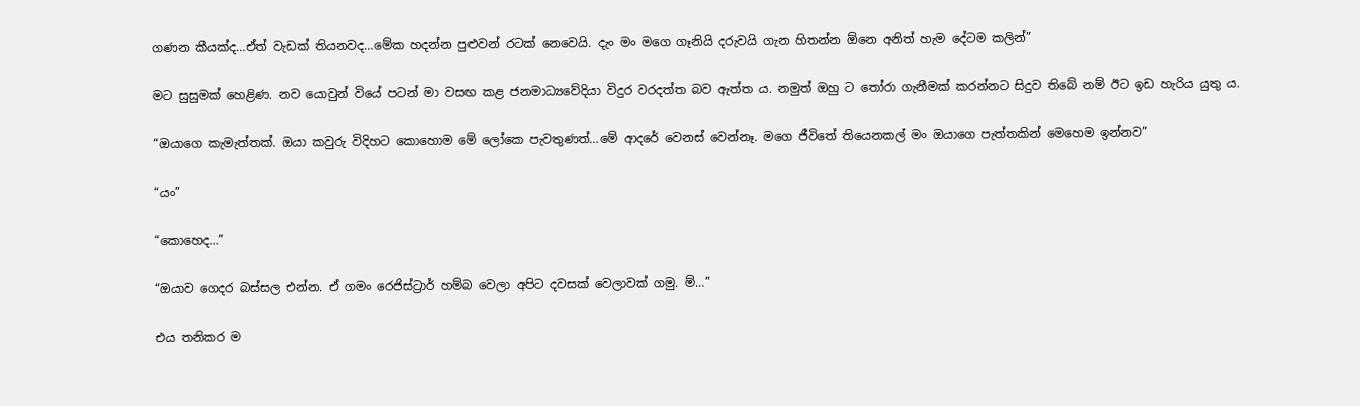ගණන කීයක්ද…ඒත් වැඩක් තියනවද…මේක හදන්න පුළුවන් රටක් නෙවෙයි. දැං මං මගෙ ගෑනියි දරුවයි ගැන හිතන්න ඕනෙ අනිත් හැම දේටම කලින්”

මට සුසුමක් හෙළිණ. නව යොවුන් වියේ පටන් මා වසඟ කළ ජනමාධ්‍යවේදියා විදුර වරදත්ත බව ඇත්ත ය. නමුත් ඔහු ට තෝරා ගැනීමක් කරන්නට සිදුව තිබේ නම් ඊට ඉඩ හැරිය යුතු ය.

“ඔයාගෙ කැමැත්තක්. ඔයා කවුරු විදිහට කොහොම මේ ලෝකෙ පැවතුණත්…මේ ආදරේ වෙනස් වෙන්නෑ. මගෙ ජීවිතේ තියෙනකල් මං ඔයාගෙ පැත්තකින් මෙහෙම ඉන්නව”

“යං”

“කොහෙද…”

“ඔයාව ගෙදර බස්සල එන්න. ඒ ගමං රෙජිස්ට්‍රාර් හම්බ වෙලා අපිට දවසක් වෙලාවක් ගමු. ම්…”

එය තනිකර ම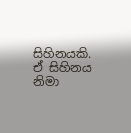සිහිනයකි. ඒ සිහිනය නිමා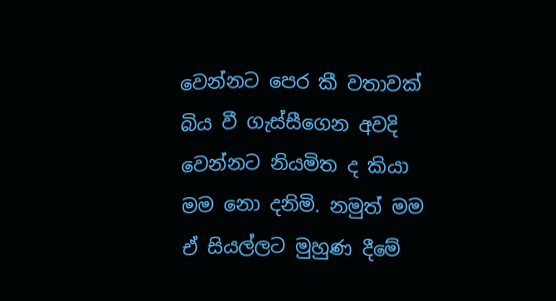වෙන්නට පෙර කී වතාවක් බිය වී ගැස්සීගෙන අවදි වෙන්නට නියමිත ද කියා මම නො දනිමි. නමුත් මම ඒ සියල්ලට මුහුණ දීමේ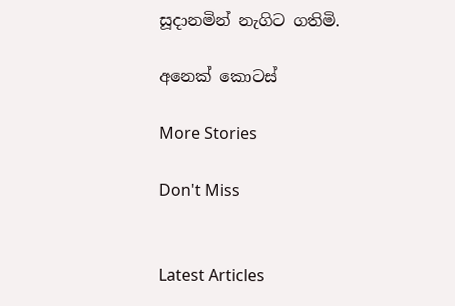සූදානමින් නැගිට ගතිමි.

අනෙක් කොටස්

More Stories

Don't Miss


Latest Articles